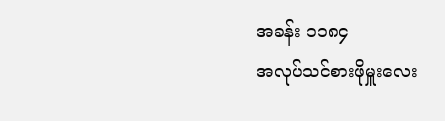အခန်း ၁၁၈၄
အလုပ်သင်စားဖိုမှူးလေး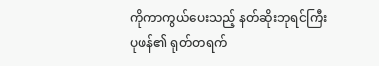ကိုကာကွယ်ပေးသည့် နတ်ဆိုးဘုရင်ကြီး
ပုဖန်၏ ရုတ်တရက်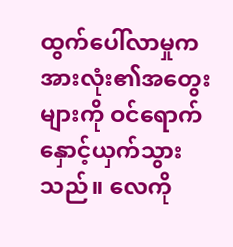ထွက်ပေါ်လာမှုက အားလုံး၏အတွေးများကို ဝင်ရောက်နှောင့်ယှက်သွားသည်။ လေကို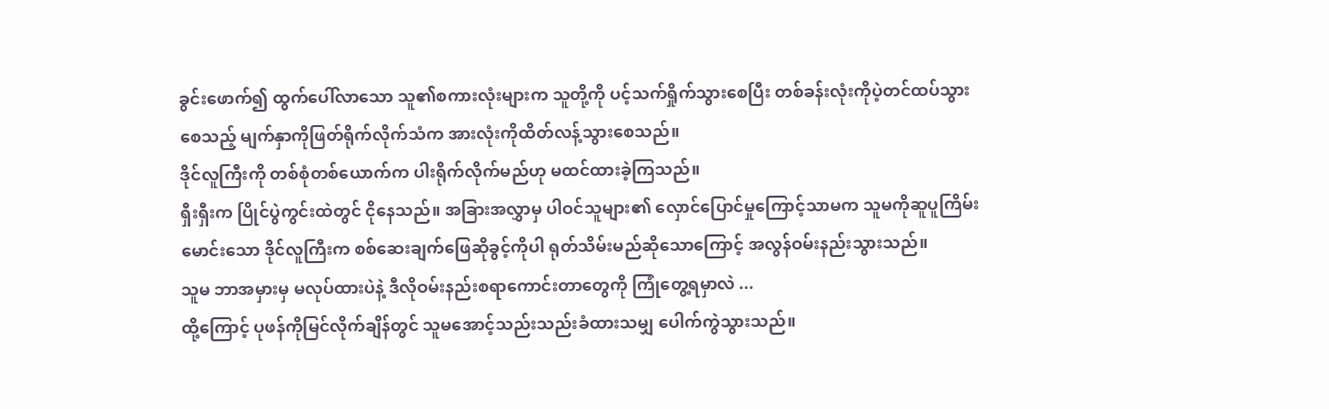ခွင်းဖောက်၍ ထွက်ပေါ်လာသော သူ၏စကားလုံးများက သူတို့ကို ပင့်သက်ရှိုက်သွားစေပြီး တစ်ခန်းလုံးကိုပဲ့တင်ထပ်သွားစေသည့် မျက်နှာကိုဖြတ်ရိုက်လိုက်သံက အားလုံးကိုထိတ်လန့်သွားစေသည်။
ဒိုင်လူကြီးကို တစ်စုံတစ်ယောက်က ပါးရိုက်လိုက်မည်ဟု မထင်ထားခဲ့ကြသည်။
ရှီးရှီးက ပြိုင်ပွဲကွင်းထဲတွင် ငိုနေသည်။ အခြားအလွှာမှ ပါဝင်သူများ၏ လှောင်ပြောင်မှုကြောင့်သာမက သူမကိုဆူပူကြိမ်းမောင်းသော ဒိုင်လူကြီးက စစ်ဆေးချက်ဖြေဆိုခွင့်ကိုပါ ရုတ်သိမ်းမည်ဆိုသောကြောင့် အလွန်ဝမ်းနည်းသွားသည်။
သူမ ဘာအမှားမှ မလုပ်ထားပဲနဲ့ ဒီလိုဝမ်းနည်းစရာကောင်းတာတွေကို ကြုံတွေ့ရမှာလဲ ...
ထို့ကြောင့် ပုဖန်ကိုမြင်လိုက်ချိန်တွင် သူမအောင့်သည်းသည်းခံထားသမျှ ပေါက်ကွဲသွားသည်။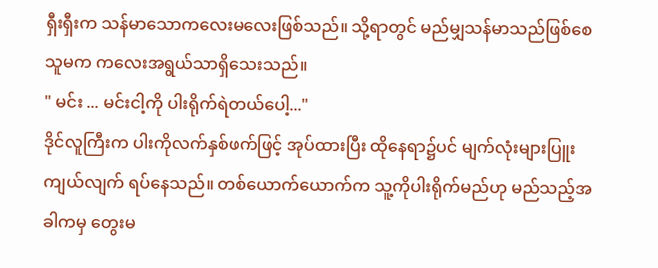ရှီးရှီးက သန်မာသောကလေးမလေးဖြစ်သည်။ သို့ရာတွင် မည်မျှသန်မာသည်ဖြစ်စေ သူမက ကလေးအရွယ်သာရှိသေးသည်။
" မင်း ... မင်းငါ့ကို ပါးရိုက်ရဲတယ်ပေါ့..."
ဒိုင်လူကြီးက ပါးကိုလက်နှစ်ဖက်ဖြင့် အုပ်ထားပြီး ထိုနေရာ၌ပင် မျက်လုံးများပြူးကျယ်လျက် ရပ်နေသည်။ တစ်ယောက်ယောက်က သူ့ကိုပါးရိုက်မည်ဟု မည်သည့်အခါကမှ တွေးမ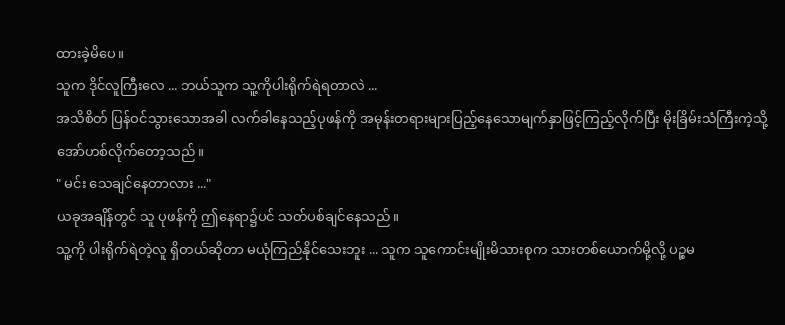ထားခဲ့မိပေ။
သူက ဒိုင်လူကြီးလေ ... ဘယ်သူက သူ့ကိုပါးရိုက်ရဲရတာလဲ ...
အသိစိတ် ပြန်ဝင်သွားသောအခါ လက်ခါနေသည့်ပုဖန်ကို အမုန်းတရားများပြည့်နေသောမျက်နှာဖြင့်ကြည့်လိုက်ပြီး မိုးခြိမ်းသံကြီးကဲ့သို့ အော်ဟစ်လိုက်တော့သည်။
" မင်း သေချင်နေတာလား ..."
ယခုအချိန်တွင် သူ ပုဖန်ကို ဤနေရာ၌ပင် သတ်ပစ်ချင်နေသည်။
သူ့ကို ပါးရိုက်ရဲတဲ့လူ ရှိတယ်ဆိုတာ မယုံကြည်နိုင်သေးဘူး ... သူက သူကောင်းမျိုးမိသားစုက သားတစ်ယောက်မို့လို့ ပဉ္စမ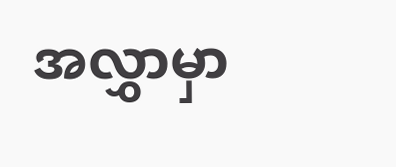အလွှာမှာ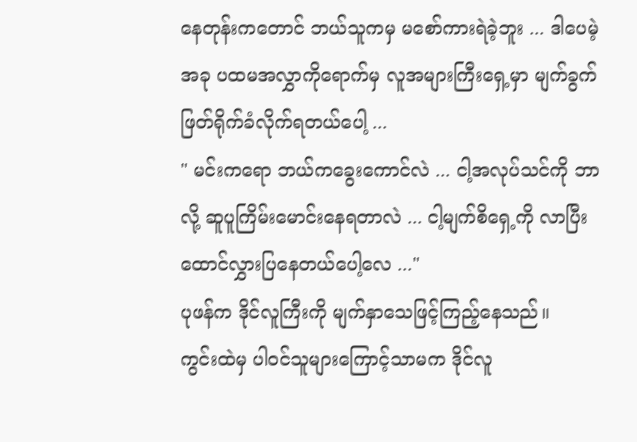နေတုန်းကတောင် ဘယ်သူကမှ မစော်ကားရဲခဲ့ဘူး ... ဒါပေမဲ့ အခု ပထမအလွှာကိုရောက်မှ လူအများကြီးရှေ့မှာ မျက်ခွက် ဖြတ်ရိုက်ခံလိုက်ရတယ်ပေါ့ ...
" မင်းကရော ဘယ်ကခွေးကောင်လဲ ... ငါ့အလုပ်သင်ကို ဘာလို့ ဆူပူကြိမ်းမောင်းနေရတာလဲ ... ငါ့မျက်စိရှေ့ကို လာပြီး ထောင်လွှားပြနေတယ်ပေါ့လေ ..."
ပုဖန်က ဒိုင်လူကြီးကို မျက်နှာသေဖြင့်ကြည့်နေသည်။
ကွင်းထဲမှ ပါဝင်သူများကြောင့်သာမက ဒိုင်လူ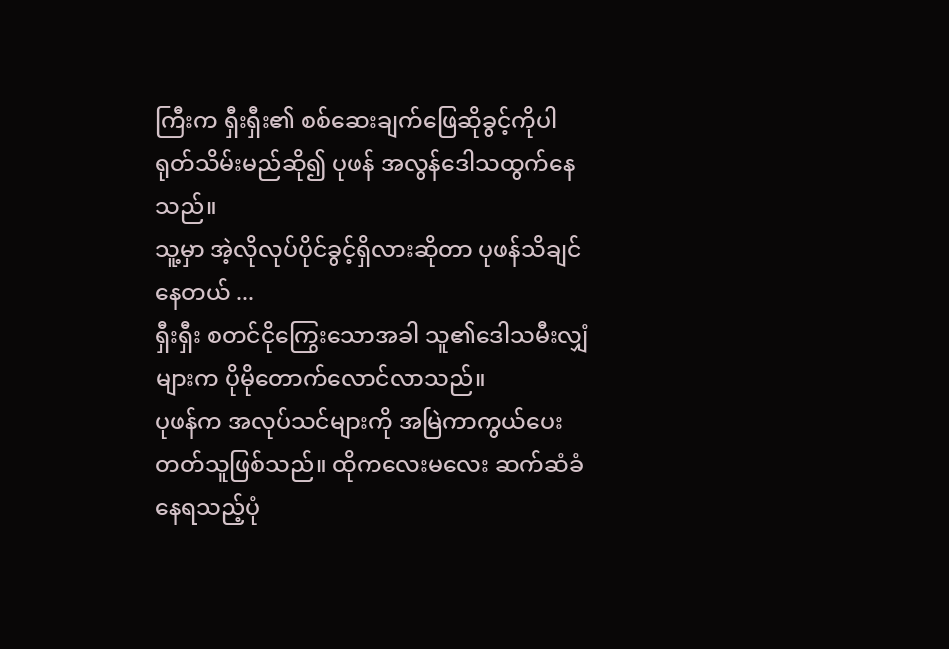ကြီးက ရှီးရှီး၏ စစ်ဆေးချက်ဖြေဆိုခွင့်ကိုပါ ရုတ်သိမ်းမည်ဆို၍ ပုဖန် အလွန်ဒေါသထွက်နေသည်။
သူ့မှာ အဲ့လိုလုပ်ပိုင်ခွင့်ရှိလားဆိုတာ ပုဖန်သိချင်နေတယ် ...
ရှီးရှီး စတင်ငိုကြွေးသောအခါ သူ၏ဒေါသမီးလျှံများက ပိုမိုတောက်လောင်လာသည်။
ပုဖန်က အလုပ်သင်များကို အမြဲကာကွယ်ပေးတတ်သူဖြစ်သည်။ ထိုကလေးမလေး ဆက်ဆံခံနေရသည့်ပုံ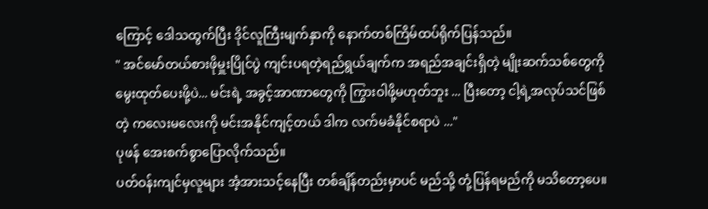ကြောင့် ဒေါသထွက်ပြီး ဒိုင်လူကြီးမျက်နှာကို နောက်တစ်ကြိမ်ထပ်ရိုက်ပြန်သည်။
" အင်မော်တယ်စားဖိုမှူးပြိုင်ပွဲ ကျင်းပရတဲ့ရည်ရွယ်ချက်က အရည်အချင်းရှိတဲ့ မျိုးဆက်သစ်တွေကို မွေးထုတ်ပေးဖို့ပဲ... မင်းရဲ့ အခွင့်အာဏာတွေကို ကြွားဝါဖို့မဟုတ်ဘူး ... ပြီးတော့ ငါ့ရဲ့အလုပ်သင်ဖြစ်တဲ့ ကလေးမလေးကို မင်းအနိုင်ကျင့်တယ် ဒါက လက်မခံနိုင်စရာပဲ ..."
ပုဖန် အေးစက်စွာပြောလိုက်သည်။
ပတ်ဝန်းကျင်မှလူများ အံ့အားသင့်နေပြီး တစ်ချိန်တည်းမှာပင် မည်သို့ တုံ့ပြန်ရမည်ကို မသိတော့ပေ။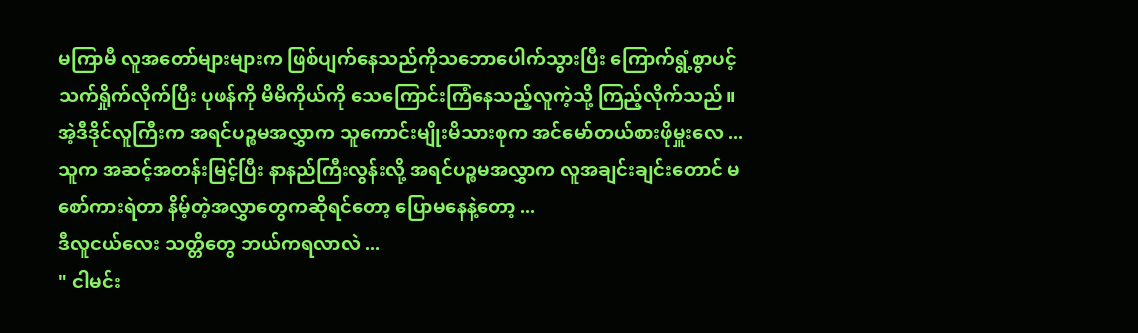မကြာမီ လူအတော်များများက ဖြစ်ပျက်နေသည်ကိုသဘောပေါက်သွားပြီး ကြောက်ရွံ့စွာပင့်သက်ရှိုက်လိုက်ပြီး ပုဖန်ကို မိမိကိုယ်ကို သေကြောင်းကြံနေသည့်လူကဲ့သို့ ကြည့်လိုက်သည်။
အဲ့ဒီဒိုင်လူကြီးက အရင်ပဉ္စမအလွှာက သူကောင်းမျိုးမိသားစုက အင်မော်တယ်စားဖိုမှူးလေ ... သူက အဆင့်အတန်းမြင့်ပြီး နာနည်ကြီးလွန်းလို့ အရင်ပဉ္စမအလွှာက လူအချင်းချင်းတောင် မစော်ကားရဲတာ နိမ့်တဲ့အလွှာတွေကဆိုရင်တော့ ပြောမနေနဲ့တော့ ...
ဒီလူငယ်လေး သတ္တိတွေ ဘယ်ကရလာလဲ ...
" ငါမင်း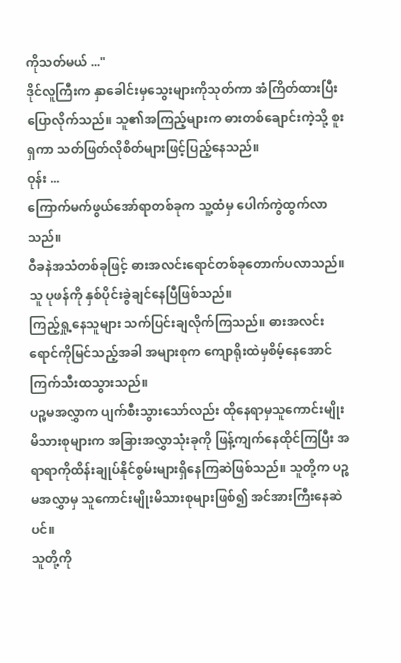ကိုသတ်မယ် ..."
ဒိုင်လူကြီးက နှာခေါင်းမှသွေးများကိုသုတ်ကာ အံကြိတ်ထားပြီး ပြောလိုက်သည်။ သူ၏အကြည့်များက ဓားတစ်ချောင်းကဲ့သို့ စူးရှကာ သတ်ဖြတ်လိုစိတ်များဖြင့်ပြည့်နေသည်။
ဝုန်း ...
ကြောက်မက်ဖွယ်အော်ရာတစ်ခုက သူ့ထံမှ ပေါက်ကွဲထွက်လာသည်။
ဝီခနဲအသံတစ်ခုဖြင့် ဓားအလင်းရောင်တစ်ခုတောက်ပလာသည်။ သူ ပုဖန်ကို နှစ်ပိုင်းခွဲချင်နေပြီဖြစ်သည်။
ကြည့်ရှု့နေသူများ သက်ပြင်းချလိုက်ကြသည်။ ဓားအလင်းရောင်ကိုမြင်သည့်အခါ အများစုက ကျောရိုးထဲမှစိမ့်နေအောင် ကြက်သီးထသွားသည်။
ပဉ္မမအလွှာက ပျက်စီးသွားသော်လည်း ထိုနေရာမှသူကောင်းမျိုးမိသားစုများက အခြားအလွှာသုံးခုကို ဖြန့်ကျက်နေထိုင်ကြပြီး အရာရာကိုထိန်းချုပ်နိုင်စွမ်းများရှိနေကြဆဲဖြစ်သည်။ သူတို့က ပဉ္စမအလွှာမှ သူကောင်းမျိုးမိသားစုများဖြစ်၍ အင်အားကြီးနေဆဲပင်။
သူတို့ကို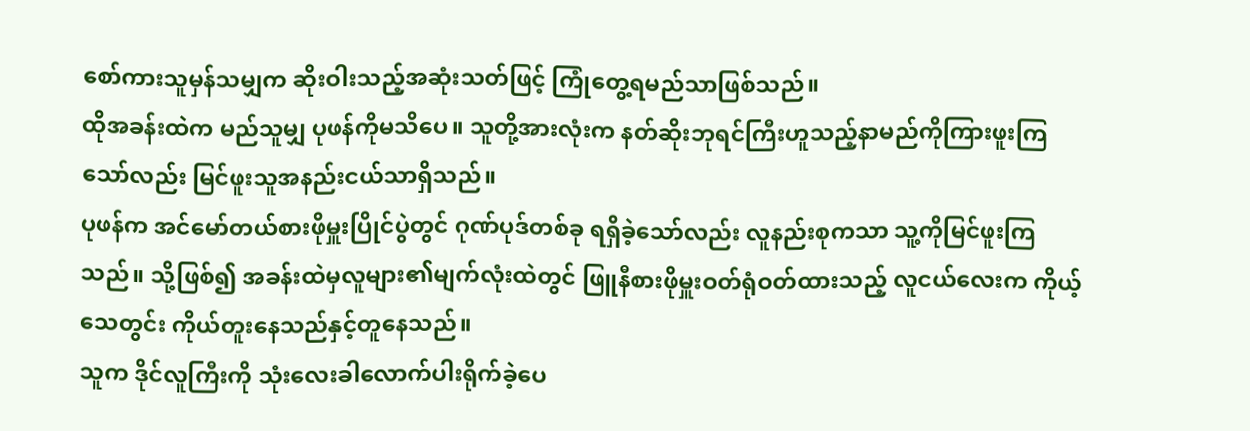စော်ကားသူမှန်သမျှက ဆိုးဝါးသည့်အဆုံးသတ်ဖြင့် ကြုံတွေ့ရမည်သာဖြစ်သည်။
ထိုအခန်းထဲက မည်သူမျှ ပုဖန်ကိုမသိပေ။ သူတို့အားလုံးက နတ်ဆိုးဘုရင်ကြီးဟူသည့်နာမည်ကိုကြားဖူးကြသော်လည်း မြင်ဖူးသူအနည်းငယ်သာရှိသည်။
ပုဖန်က အင်မော်တယ်စားဖိုမှူးပြိုင်ပွဲတွင် ဂုဏ်ပုဒ်တစ်ခု ရရှိခဲ့သော်လည်း လူနည်းစုကသာ သူ့ကိုမြင်ဖူးကြသည်။ သို့ဖြစ်၍ အခန်းထဲမှလူများ၏မျက်လုံးထဲတွင် ဖြူနီစားဖိုမှူးဝတ်ရုံဝတ်ထားသည့် လူငယ်လေးက ကိုယ့်သေတွင်း ကိုယ်တူးနေသည်နှင့်တူနေသည်။
သူက ဒိုင်လူကြီးကို သုံးလေးခါလောက်ပါးရိုက်ခဲ့ပေ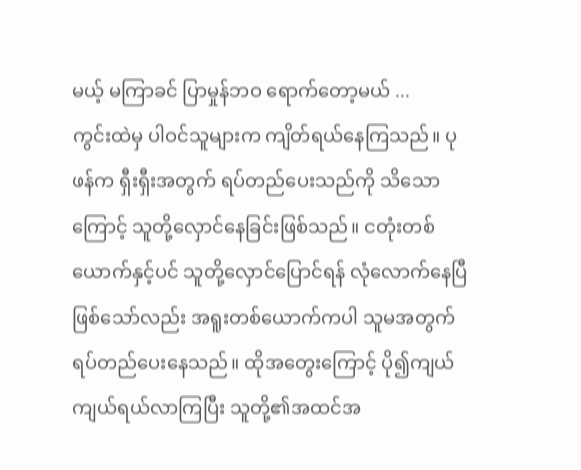မယ့် မကြာခင် ပြာမှုန်ဘဝ ရောက်တော့မယ် ...
ကွင်းထဲမှ ပါဝင်သူများက ကျိတ်ရယ်နေကြသည်။ ပုဖန်က ရှီးရှီးအတွက် ရပ်တည်ပေးသည်ကို သိသောကြောင့် သူတို့လှောင်နေခြင်းဖြစ်သည်။ ငတုံးတစ်ယောက်နှင့်ပင် သူတို့လှောင်ပြောင်ရန် လုံလောက်နေပြီဖြစ်သော်လည်း အရူးတစ်ယောက်ကပါ သူမအတွက် ရပ်တည်ပေးနေသည်။ ထိုအတွေးကြောင့် ပို၍ကျယ်ကျယ်ရယ်လာကြပြီး သူတို့၏အထင်အ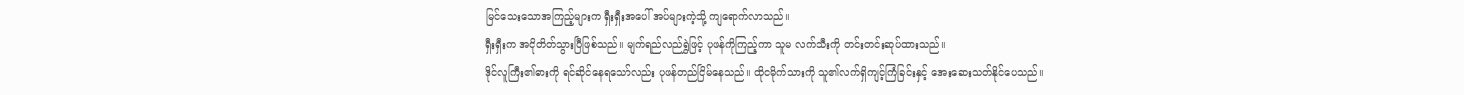မြင်သေးသောအကြည့်များက ရှီးရှီးအပေါ် အပ်များကဲ့သို့ ကျရောက်လာသည်။
ရှီးရှီးက အငိုတိတ်သွားပြီဖြစ်သည်။ မျက်ရည်လည်ရွှဲဖြင့် ပုဖန်ကိုကြည့်ကာ သူမ လက်သီးကို တင်းတင်းဆုပ်ထားသည်။
ဒိုင်လူကြီး၏ဓားကို ရင်ဆိုင်နေရသော်လည်း ပုဖန်တည်ငြိမ်နေသည်။ ထိုငမိုက်သားကို သူ၏လက်ရှိကျင့်ကြံခြင်းနှင့် အေးဆေးသတ်နိုင်ပေသည်။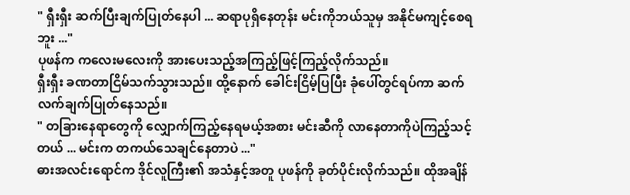" ရှီးရှီး ဆက်ပြီးချက်ပြုတ်နေပါ ... ဆရာပုရှိနေတုန်း မင်းကိုဘယ်သူမှ အနိုင်မကျင့်စေရဘူး ..."
ပုဖန်က ကလေးမလေးကို အားပေးသည့်အကြည့်ဖြင့်ကြည့်လိုက်သည်။
ရှီးရှီး ခဏတာငြိမ်သက်သွားသည်။ ထို့နောက် ခေါင်းငြိမ့်ပြပြီး ခုံပေါ်တွင်ရပ်ကာ ဆက်လက်ချက်ပြုတ်နေသည်။
" တခြားနေရာတွေကို လျှောက်ကြည့်နေရမယ့်အစား မင်းဆီကို လာနေတာကိုပဲကြည့်သင့်တယ် ... မင်းက တကယ်သေချင်နေတာပဲ ..."
ဓားအလင်းရောင်က ဒိုင်လူကြီး၏ အသံနှင့်အတူ ပုဖန်ကို ခုတ်ပိုင်းလိုက်သည်။ ထိုအချိန်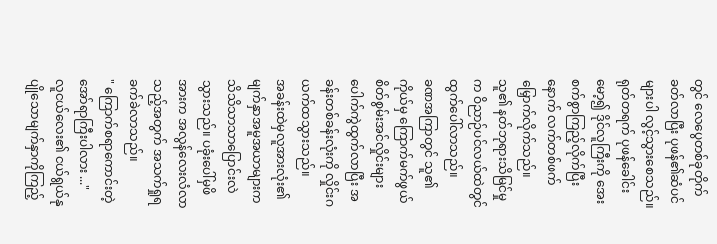တွင် လေပွေတစ်ခုတိုက်ခတ်လာပြီး ပုဖန်၏ဆံပင်များပါ လွင့်သွားစေသည်။
ရုတ်တရက် ပုဖန်ခေါင်းမော့၍ ဒိုင်လူကြီးကို အေးစက်စွာကြည့်လိုက်ပြီးနောက် လက်တစ်ဖက်မြှောက်လိုက်သည်။
သူ၏ နတ်ဘုရားသိမြင်မှုက ဝိညာဉ်ပင်လယ်ထဲတွင် ထွက်ပေါ်လာသည်။
ခဏအကြာတွင် သူ၏ကိုယ်မှ ကြောက်မက်ဖွယ်စိတ်စွမ်းအင်လှိုင်းများ ပေါက်ကွဲထွက်လာပြီး အခန်းတစ်ခန်းလုံးကို လှိုင်းဂယက်ထသွားသည်။
အခန်းထဲမှလူအားလုံး၏ မျက်နှာအမူအယာများက သိသိသာသာပြောင်းလဲသွားသည်။ ပခုံးပေါ်မှဖိအားက အလွန်လေးလံလာသည့်အတွက် အသက်ရှုရခက်ခဲလာသည်။
" ကြောက်စရာကောင်းတဲ့ အော်ရာကြီးပါလား ..."
လူငယ်လေး၏ ငယ်ရွယ်နုပျိုသောမျက်နှာကိုကြည့်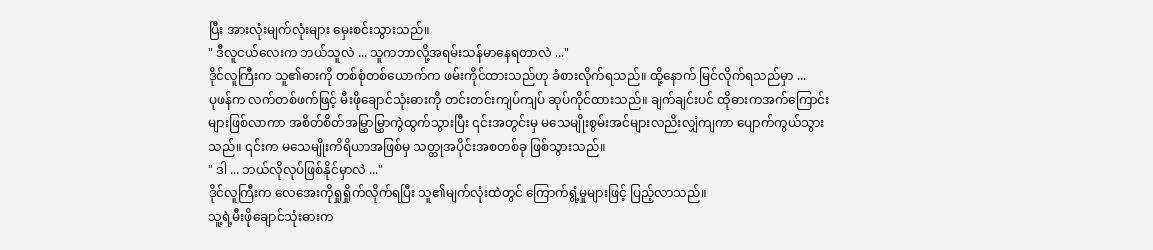ပြီး အားလုံးမျက်လုံးများ မှေးစင်းသွားသည်။
" ဒီလူငယ်လေးက ဘယ်သူလဲ ... သူကဘာလို့အရမ်းသန်မာနေရတာလဲ ..."
ဒိုင်လူကြီးက သူ၏ဓားကို တစ်စုံတစ်ယောက်က ဖမ်းကိုင်ထားသည်ဟု ခံစားလိုက်ရသည်။ ထို့နောက် မြင်လိုက်ရသည်မှာ ...
ပုဖန်က လက်တစ်ဖက်ဖြင့် မီးဖိုချောင်သုံးဓားကို တင်းတင်းကျပ်ကျပ် ဆုပ်ကိုင်ထားသည်။ ချက်ချင်းပင် ထိုဓားကအက်ကြောင်းများဖြစ်လာကာ အစိတ်စိတ်အမြွှာမြွှာကွဲထွက်သွားပြီး ၎င်းအတွင်းမှ မသေမျိုးစွမ်းအင်များလညိးလျှံကျကာ ပျောက်ကွယ်သွားသည်။ ၎င်းက မသေမျိုးကိရိယာအဖြစ်မှ သတ္တုအပိုင်းအစတစ်ခု ဖြစ်သွားသည်။
" ဒါ ... ဘယ်လိုလုပ်ဖြစ်နိုင်မှာလဲ ..."
ဒိုင်လူကြီးက လေအေးကိုရှုရှိုက်လိုက်ရပြီး သူ၏မျက်လုံးထဲတွင် ကြောက်ရွံ့မှုများဖြင့် ပြည့်လာသည်။
သူ့ရဲ့မီးဖိုချောင်သုံးဓားက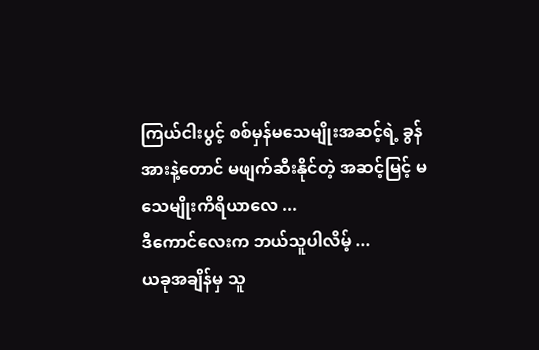ကြယ်ငါးပွင့် စစ်မှန်မသေမျိုးအဆင့်ရဲ့ ခွန်အားနဲ့တောင် မဖျက်ဆီးနိုင်တဲ့ အဆင့်မြင့် မသေမျိုးကိရိယာလေ ...
ဒီကောင်လေးက ဘယ်သူပါလိမ့် ...
ယခုအချိန်မှ သူ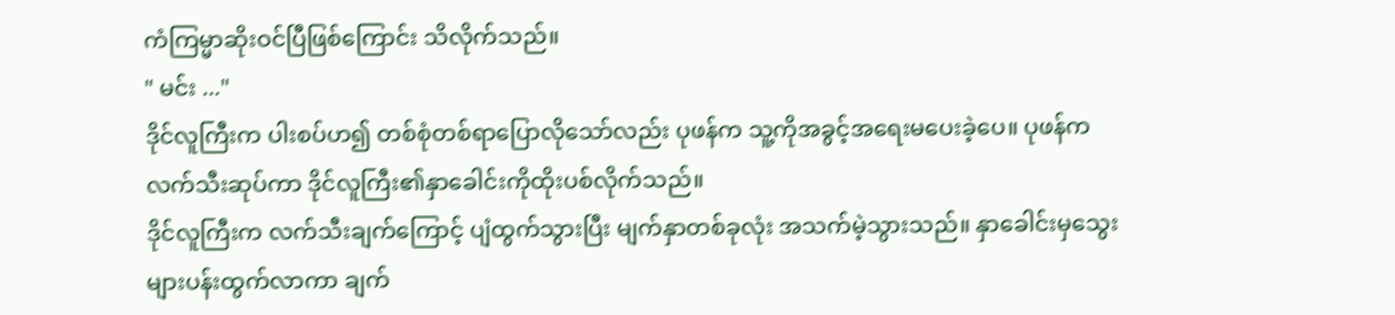ကံကြမ္မာဆိုးဝင်ပြီဖြစ်ကြောင်း သိလိုက်သည်။
" မင်း ..."
ဒိုင်လူကြီးက ပါးစပ်ဟ၍ တစ်စုံတစ်ရာပြောလိုသော်လည်း ပုဖန်က သူ့ကိုအခွင့်အရေးမပေးခဲ့ပေ။ ပုဖန်က လက်သီးဆုပ်ကာ ဒိုင်လူကြီး၏နှာခေါင်းကိုထိုးပစ်လိုက်သည်။
ဒိုင်လူကြီးက လက်သီးချက်ကြောင့် ပျံထွက်သွားပြီး မျက်နှာတစ်ခုလုံး အသက်မဲ့သွားသည်။ နှာခေါင်းမှသွေးများပန်းထွက်လာကာ ချက်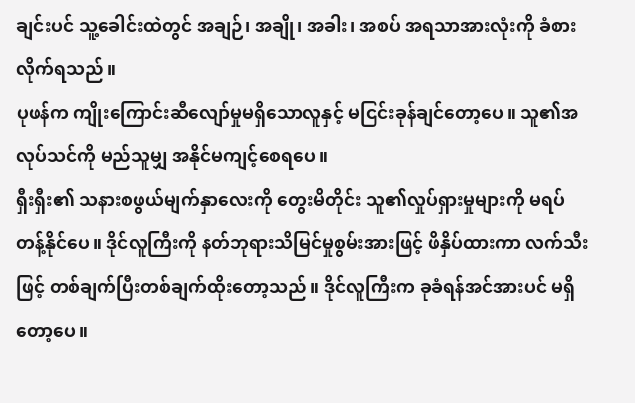ချင်းပင် သူ့ခေါင်းထဲတွင် အချဉ်၊ အချို၊ အခါး၊ အစပ် အရသာအားလုံးကို ခံစားလိုက်ရသည်။
ပုဖန်က ကျိုးကြောင်းဆီလျော်မှုမရှိသောလူနှင့် မငြင်းခုန်ချင်တော့ပေ။ သူ၏အလုပ်သင်ကို မည်သူမျှ အနိုင်မကျင့်စေရပေ။
ရှီးရှီး၏ သနားစဖွယ်မျက်နှာလေးကို တွေးမိတိုင်း သူ၏လှုပ်ရှားမှုများကို မရပ်တန့်နိုင်ပေ။ ဒိုင်လူကြီးကို နတ်ဘုရားသိမြင်မှုစွမ်းအားဖြင့် ဖိနှိပ်ထားကာ လက်သီးဖြင့် တစ်ချက်ပြီးတစ်ချက်ထိုးတော့သည်။ ဒိုင်လူကြီးက ခုခံရန်အင်အားပင် မရှိတော့ပေ။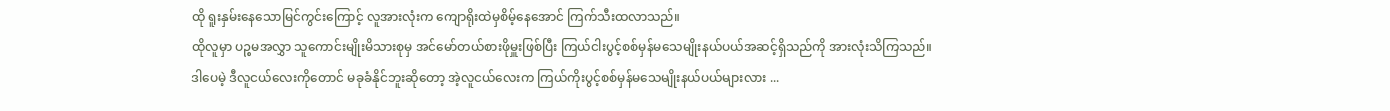ထို ရူးနှမ်းနေသောမြင်ကွင်းကြောင့် လူအားလုံးက ကျောရိုးထဲမှစိမ့်နေအောင် ကြက်သီးထလာသည်။
ထိုလူမှာ ပဉ္စမအလွှာ သူကောင်းမျိုးမိသားစုမှ အင်မော်တယ်စားဖိုမှူးဖြစ်ပြီး ကြယ်ငါးပွင့်စစ်မှန်မသေမျိုးနယ်ပယ်အဆင့်ရှိသည်ကို အားလုံးသိကြသည်။
ဒါပေမဲ့ ဒီလူငယ်လေးကိုတောင် မခုခံနိုင်ဘူးဆိုတော့ အဲ့လူငယ်လေးက ကြယ်ကိုးပွင့်စစ်မှန်မသေမျိုးနယ်ပယ်များလား ...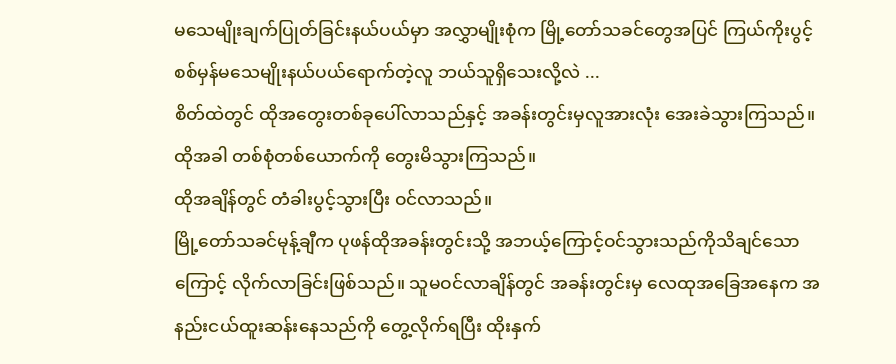မသေမျိုးချက်ပြုတ်ခြင်းနယ်ပယ်မှာ အလွှာမျိုးစုံက မြို့တော်သခင်တွေအပြင် ကြယ်ကိုးပွင့်စစ်မှန်မသေမျိုးနယ်ပယ်ရောက်တဲ့လူ ဘယ်သူရှိသေးလို့လဲ ...
စိတ်ထဲတွင် ထိုအတွေးတစ်ခုပေါ်လာသည်နှင့် အခန်းတွင်းမှလူအားလုံး အေးခဲသွားကြသည်။
ထိုအခါ တစ်စုံတစ်ယောက်ကို တွေးမိသွားကြသည်။
ထိုအချိန်တွင် တံခါးပွင့်သွားပြီး ဝင်လာသည်။
မြို့တော်သခင်မုန့်ချီက ပုဖန်ထိုအခန်းတွင်းသို့ အဘယ့်ကြောင့်ဝင်သွားသည်ကိုသိချင်သောကြောင့် လိုက်လာခြင်းဖြစ်သည်။ သူမဝင်လာချိန်တွင် အခန်းတွင်းမှ လေထုအခြေအနေက အနည်းငယ်ထူးဆန်းနေသည်ကို တွေ့လိုက်ရပြီး ထိုးနှက်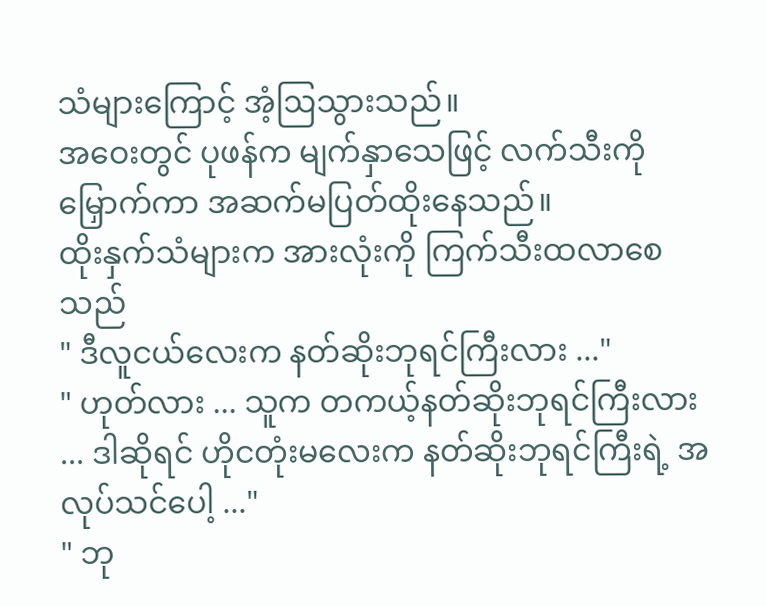သံများကြောင့် အံ့ဩသွားသည်။
အဝေးတွင် ပုဖန်က မျက်နှာသေဖြင့် လက်သီးကိုမြှောက်ကာ အဆက်မပြတ်ထိုးနေသည်။
ထိုးနှက်သံများက အားလုံးကို ကြက်သီးထလာစေသည်
" ဒီလူငယ်လေးက နတ်ဆိုးဘုရင်ကြီးလား ..."
" ဟုတ်လား ... သူက တကယ့်နတ်ဆိုးဘုရင်ကြီးလား ... ဒါဆိုရင် ဟိုငတုံးမလေးက နတ်ဆိုးဘုရင်ကြီးရဲ့ အလုပ်သင်ပေါ့ ..."
" ဘု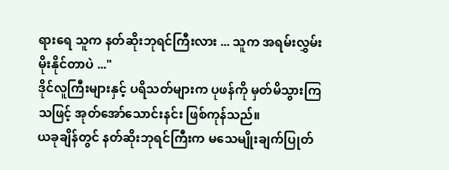ရားရေ သူက နတ်ဆိုးဘုရင်ကြီးလား ... သူက အရမ်းလွှမ်းမိုးနိုင်တာပဲ ..."
ဒိုင်လူကြီးများနှင့် ပရိသတ်များက ပုဖန်ကို မှတ်မိသွားကြသဖြင့် အုတ်အော်သောင်းနင်း ဖြစ်ကုန်သည်။
ယခုချိန်တွင် နတ်ဆိုးဘုရင်ကြီးက မသေမျိုးချက်ပြုတ်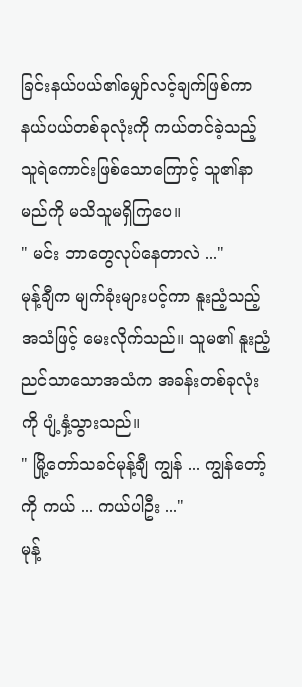ခြင်းနယ်ပယ်၏မျှော်လင့်ချက်ဖြစ်ကာ နယ်ပယ်တစ်ခုလုံးကို ကယ်တင်ခဲ့သည့် သူရဲကောင်းဖြစ်သောကြောင့် သူ၏နာမည်ကို မသိသူမရှိကြပေ။
" မင်း ဘာတွေလုပ်နေတာလဲ ..."
မုန့်ချီက မျက်ခုံးများပင့်ကာ နူးညံ့သည့်အသံဖြင့် မေးလိုက်သည်။ သူမ၏ နူးညံ့ညင်သာသောအသံက အခန်းတစ်ခုလုံးကို ပျံ့နှံ့သွားသည်။
" မြို့တော်သခင်မုန့်ချီ ကျွန် ... ကျွန်တော့်ကို ကယ် ... ကယ်ပါဦး ..."
မုန့်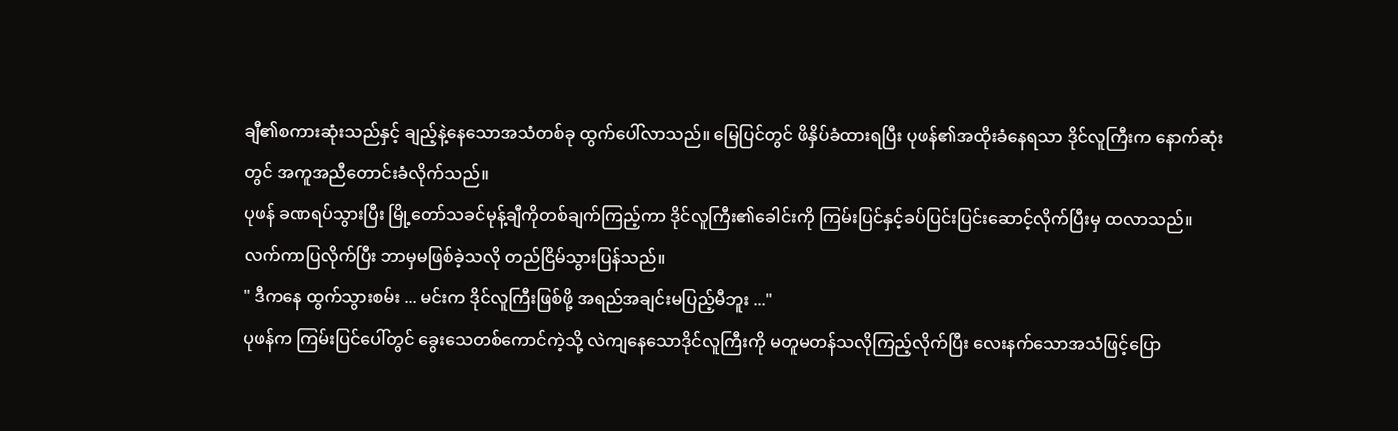ချီ၏စကားဆုံးသည်နှင့် ချည့်နဲ့နေသောအသံတစ်ခု ထွက်ပေါ်လာသည်။ မြေပြင်တွင် ဖိနှိပ်ခံထားရပြီး ပုဖန်၏အထိုးခံနေရသာ ဒိုင်လူကြီးက နောက်ဆုံးတွင် အကူအညီတောင်းခံလိုက်သည်။
ပုဖန် ခဏရပ်သွားပြီး မြို့တော်သခင်မုန့်ချီကိုတစ်ချက်ကြည့်ကာ ဒိုင်လူကြီး၏ခေါင်းကို ကြမ်းပြင်နှင့်ခပ်ပြင်းပြင်းဆောင့်လိုက်ပြီးမှ ထလာသည်။ လက်ကာပြလိုက်ပြီး ဘာမှမဖြစ်ခဲ့သလို တည်ငြိမ်သွားပြန်သည်။
" ဒီကနေ ထွက်သွားစမ်း ... မင်းက ဒိုင်လူကြီးဖြစ်ဖို့ အရည်အချင်းမပြည့်မီဘူး ..."
ပုဖန်က ကြမ်းပြင်ပေါ်တွင် ခွေးသေတစ်ကောင်ကဲ့သို့ လဲကျနေသောဒိုင်လူကြီးကို မတူမတန်သလိုကြည့်လိုက်ပြီး လေးနက်သောအသံဖြင့်ပြော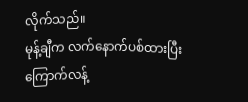လိုက်သည်။
မုန့်ချီက လက်နောက်ပစ်ထားပြီး ကြောက်လန့်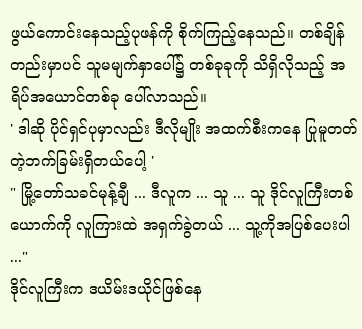ဖွယ်ကောင်းနေသည့်ပုဖန်ကို စိုက်ကြည့်နေသည်။ တစ်ချိန်တည်းမှာပင် သူမမျက်နှာပေါ်၌ တစ်ခုခုကို သိရှိလိုသည့် အရိပ်အယောင်တစ်ခု ပေါ်လာသည်။
' ဒါဆို ပိုင်ရှင်ပုမှာလည်း ဒီလိုမျိုး အထက်စီးကနေ ပြုမူတတ်တဲ့ဘက်ခြမ်းရှိတယ်ပေါ့ '
" မြို့တော်သခင်မုန့်ချီ ... ဒီလူက ... သူ ... သူ ဒိုင်လူကြီးတစ်ယောက်ကို လူကြားထဲ အရှက်ခွဲတယ် ... သူ့ကိုအပြစ်ပေးပါ ..."
ဒိုင်လူကြီးက ဒယိမ်းဒယိုင်ဖြစ်နေ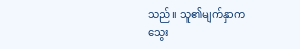သည်။ သူ၏မျက်နှာက သွေး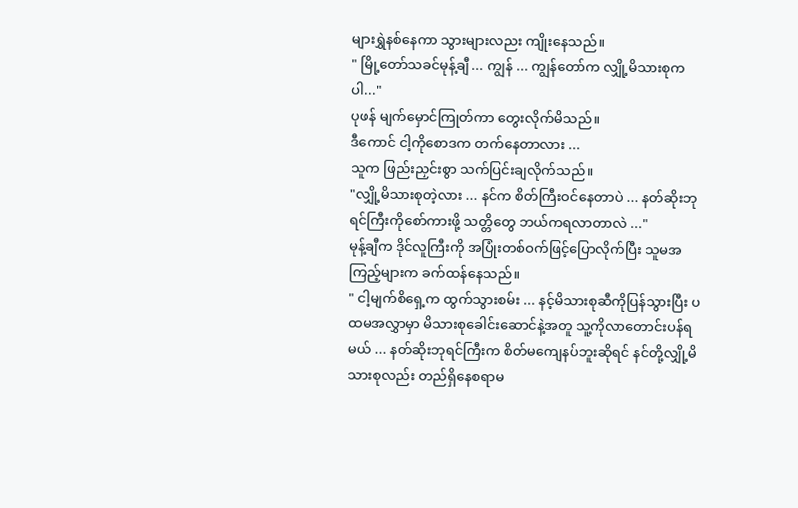များရွှဲနစ်နေကာ သွားများလညး ကျိုးနေသည်။
" မြို့တော်သခင်မုန့်ချီ ... ကျွန် ... ကျွန်တော်က လျှို့မိသားစုကပါ..."
ပုဖန် မျက်မှောင်ကြုတ်ကာ တွေးလိုက်မိသည်။
ဒီကောင် ငါ့ကိုစောဒက တက်နေတာလား ...
သူက ဖြည်းညှင်းစွာ သက်ပြင်းချလိုက်သည်။
"လျှို့မိသားစုတဲ့လား ... နင်က စိတ်ကြီးဝင်နေတာပဲ ... နတ်ဆိုးဘုရင်ကြီးကိုစော်ကားဖို့ သတ္တိတွေ ဘယ်ကရလာတာလဲ ..."
မုန့်ချီက ဒိုင်လူကြီးကို အပြုံးတစ်ဝက်ဖြင့်ပြောလိုက်ပြီး သူမအကြည့်များက ခက်ထန်နေသည်။
" ငါ့မျက်စိရှေ့က ထွက်သွားစမ်း ... နင့်မိသားစုဆီကိုပြန်သွားပြီး ပထမအလွှာမှာ မိသားစုခေါင်းဆောင်နဲ့အတူ သူ့ကိုလာတောင်းပန်ရမယ် ... နတ်ဆိုးဘုရင်ကြီးက စိတ်မကျေနပ်ဘူးဆိုရင် နင်တို့လျှို့မိသားစုလည်း တည်ရှိနေစရာမ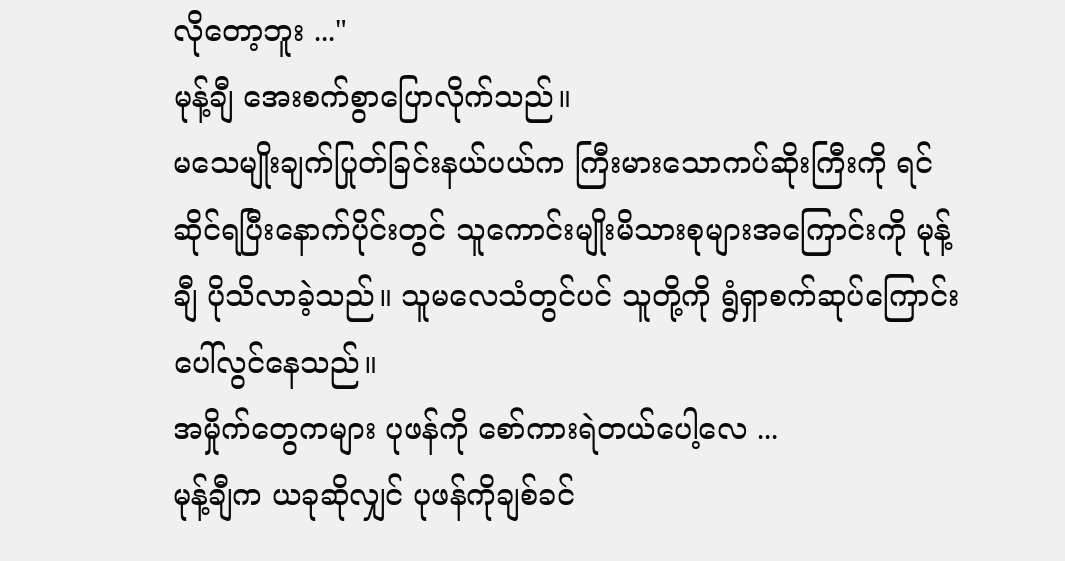လိုတော့ဘူး ..."
မုန့်ချီ အေးစက်စွာပြောလိုက်သည်။
မသေမျိုးချက်ပြုတ်ခြင်းနယ်ပယ်က ကြီးမားသောကပ်ဆိုးကြီးကို ရင်ဆိုင်ရပြီးနောက်ပိုင်းတွင် သူကောင်းမျိုးမိသားစုများအကြောင်းကို မုန့်ချီ ပိုသိလာခဲ့သည်။ သူမလေသံတွင်ပင် သူတို့ကို ရွံရှာစက်ဆုပ်ကြောင်း ပေါ်လွင်နေသည်။
အမှိုက်တွေကများ ပုဖန်ကို စော်ကားရဲတယ်ပေါ့လေ ...
မုန့်ချီက ယခုဆိုလျှင် ပုဖန်ကိုချစ်ခင်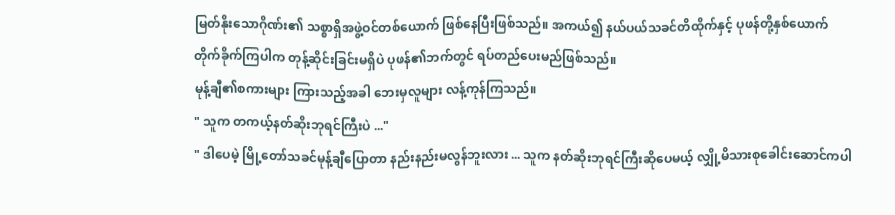မြတ်နိုးသောဂိုဏ်း၏ သစ္စာရှိအဖွဲ့ဝင်တစ်ယောက် ဖြစ်နေပြီးဖြစ်သည်။ အကယ်၍ နယ်ပယ်သခင်တိထိုက်နှင့် ပုဖန်တို့နှစ်ယောက် တိုက်ခိုက်ကြပါက တုန့်ဆိုင်းခြင်းမရှိပဲ ပုဖန်၏ဘက်တွင် ရပ်တည်ပေးမည်ဖြစ်သည်။
မုန့်ချီ၏စကားများ ကြားသည့်အခါ ဘေးမှလူများ လန့်ကုန်ကြသည်။
" သူက တကယ့်နတ်ဆိုးဘုရင်ကြီးပဲ ..."
" ဒါပေမဲ့ မြို့တော်သခင်မုန့်ချီပြောတာ နည်းနည်းမလွန်ဘူးလား ... သူက နတ်ဆိုးဘုရင်ကြီးဆိုပေမယ့် လျှို့မိသားစုခေါင်းဆောင်ကပါ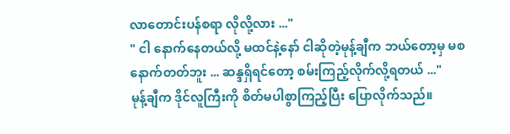လာတောင်းပန်စရာ လိုလို့လား ..."
" ငါ နောက်နေတယ်လို့ မထင်နဲ့နော် ငါဆိုတဲ့မုန့်ချီက ဘယ်တော့မှ မစနောက်တတ်ဘူး ... ဆန္ဒရှိရင်တော့ စမ်းကြည့်လိုက်လို့ရတယ် ..."
မုန့်ချီက ဒိုင်လူကြီးကို စိတ်မပါစွာကြည့်ပြီး ပြောလိုက်သည်။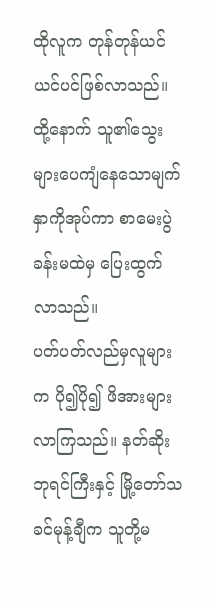ထိုလူက တုန်တုန်ယင်ယင်ပင်ဖြစ်လာသည်။ ထို့နောက် သူ၏သွေးများပေကျံနေသောမျက်နှာကိုအုပ်ကာ စာမေးပွဲခန်းမထဲမှ ပြေးထွက်လာသည်။
ပတ်ပတ်လည်မှလူများက ပို၍ပို၍ ဖိအားများလာကြသည်။ နတ်ဆိုးဘုရင်ကြီးနှင့် မြို့တော်သခင်မုန့်ချီက သူတို့မ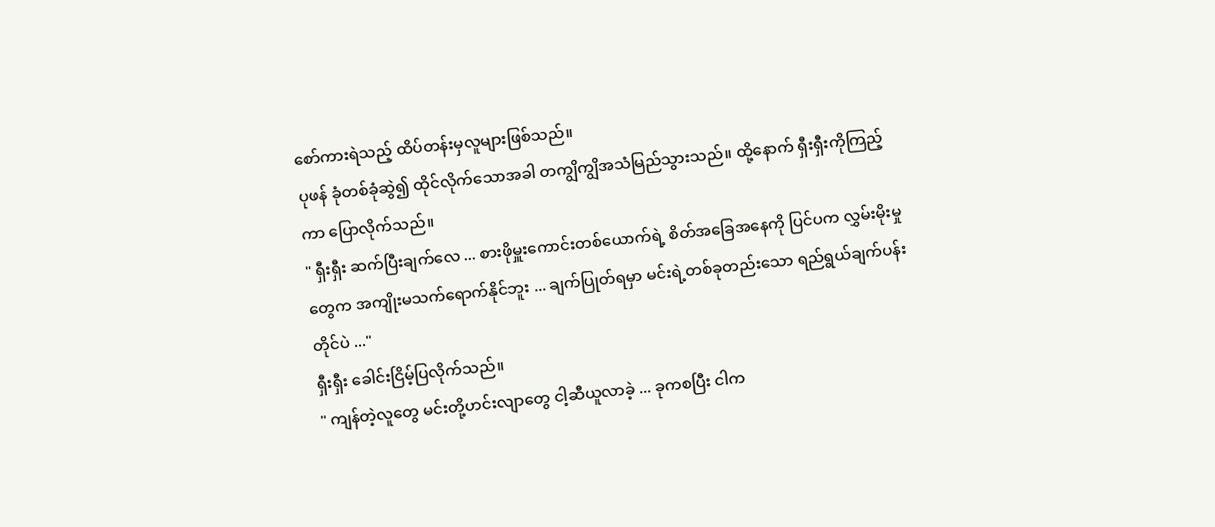စော်ကားရဲသည့် ထိပ်တန်းမှလူများဖြစ်သည်။
ပုဖန် ခုံတစ်ခုံဆွဲ၍ ထိုင်လိုက်သောအခါ တကျွိကျွိအသံမြည်သွားသည်။ ထို့နောက် ရှီးရှီးကိုကြည့်ကာ ပြောလိုက်သည်။
" ရှီးရှီး ဆက်ပြီးချက်လေ ... စားဖိုမှူးကောင်းတစ်ယောက်ရဲ့ စိတ်အခြေအနေကို ပြင်ပက လွှမ်းမိုးမှုတွေက အကျိုးမသက်ရောက်နိုင်ဘူး ... ချက်ပြုတ်ရမှာ မင်းရဲ့တစ်ခုတည်းသော ရည်ရွယ်ချက်ပန်းတိုင်ပဲ ..."
ရှီးရှီး ခေါင်းငြိမ့်ပြလိုက်သည်။
" ကျန်တဲ့လူတွေ မင်းတို့ဟင်းလျာတွေ ငါ့ဆီယူလာခဲ့ ... ခုကစပြီး ငါက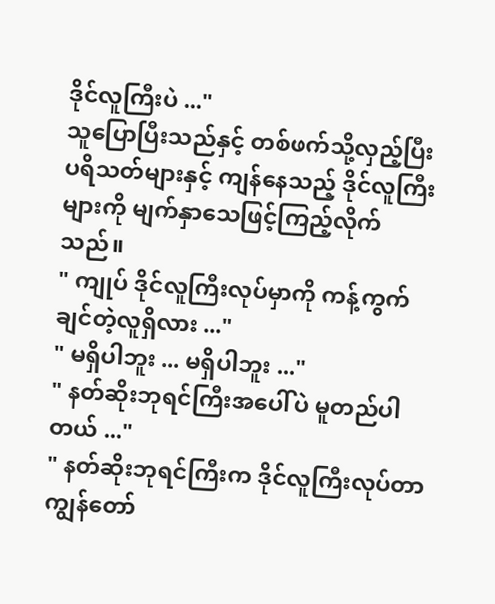ဒိုင်လူကြီးပဲ ..."
သူပြောပြီးသည်နှင့် တစ်ဖက်သို့လှည့်ပြီး ပရိသတ်များနှင့် ကျန်နေသည့် ဒိုင်လူကြီးများကို မျက်နှာသေဖြင့်ကြည့်လိုက်သည်။
" ကျုပ် ဒိုင်လူကြီးလုပ်မှာကို ကန့်ကွက်ချင်တဲ့လူရှိလား ..."
" မရှိပါဘူး ... မရှိပါဘူး ..."
" နတ်ဆိုးဘုရင်ကြီးအပေါ်ပဲ မူတည်ပါတယ် ..."
" နတ်ဆိုးဘုရင်ကြီးက ဒိုင်လူကြီးလုပ်တာ ကျွန်တော်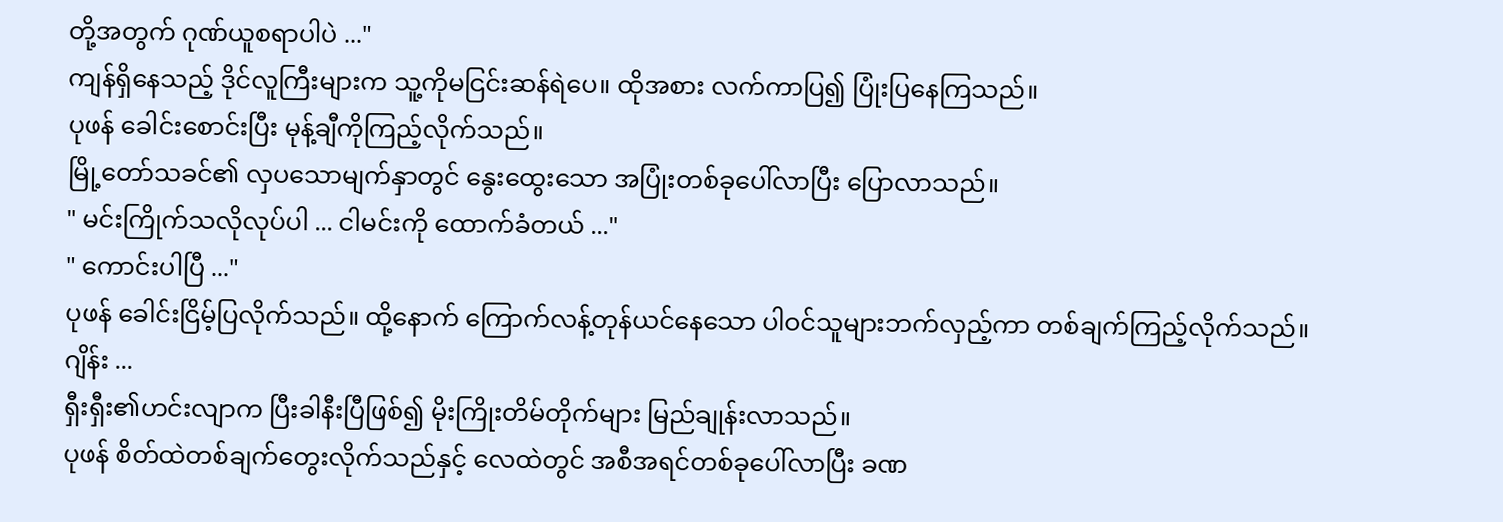တို့အတွက် ဂုဏ်ယူစရာပါပဲ ..."
ကျန်ရှိနေသည့် ဒိုင်လူကြီးများက သူ့ကိုမငြင်းဆန်ရဲပေ။ ထိုအစား လက်ကာပြ၍ ပြုံးပြနေကြသည်။
ပုဖန် ခေါင်းစောင်းပြီး မုန့်ချီကိုကြည့်လိုက်သည်။
မြို့တော်သခင်၏ လှပသောမျက်နှာတွင် နွေးထွေးသော အပြုံးတစ်ခုပေါ်လာပြီး ပြောလာသည်။
" မင်းကြိုက်သလိုလုပ်ပါ ... ငါမင်းကို ထောက်ခံတယ် ..."
" ကောင်းပါပြီ ..."
ပုဖန် ခေါင်းငြိမ့်ပြလိုက်သည်။ ထို့နောက် ကြောက်လန့်တုန်ယင်နေသော ပါဝင်သူများဘက်လှည့်ကာ တစ်ချက်ကြည့်လိုက်သည်။
ဂျိန်း ...
ရှီးရှီး၏ဟင်းလျာက ပြီးခါနီးပြီဖြစ်၍ မိုးကြိုးတိမ်တိုက်များ မြည်ချုန်းလာသည်။
ပုဖန် စိတ်ထဲတစ်ချက်တွေးလိုက်သည်နှင့် လေထဲတွင် အစီအရင်တစ်ခုပေါ်လာပြီး ခဏ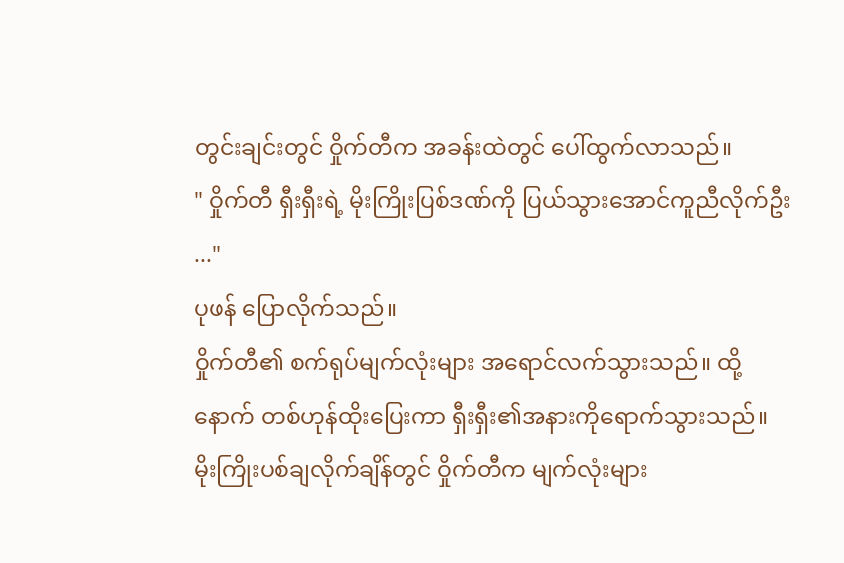တွင်းချင်းတွင် ဝှိုက်တီက အခန်းထဲတွင် ပေါ်ထွက်လာသည်။
" ဝှိုက်တီ ရှီးရှီးရဲ့ မိုးကြိုးပြစ်ဒဏ်ကို ပြယ်သွားအောင်ကူညီလိုက်ဦး ..."
ပုဖန် ပြောလိုက်သည်။
ဝှိုက်တီ၏ စက်ရုပ်မျက်လုံးများ အရောင်လက်သွားသည်။ ထို့နောက် တစ်ဟုန်ထိုးပြေးကာ ရှီးရှီး၏အနားကိုရောက်သွားသည်။
မိုးကြိုးပစ်ချလိုက်ချိန်တွင် ဝှိုက်တီက မျက်လုံးများ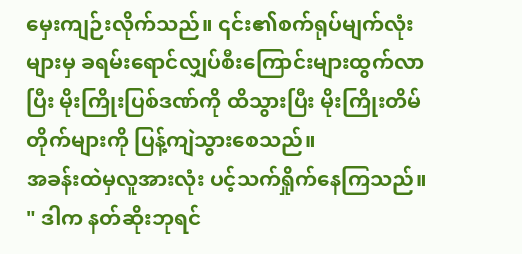မှေးကျဉ်းလိုက်သည်။ ၎င်း၏စက်ရုပ်မျက်လုံးများမှ ခရမ်းရောင်လျှပ်စီးကြောင်းများထွက်လာပြီး မိုးကြိုးပြစ်ဒဏ်ကို ထိသွားပြီး မိုးကြိုးတိမ်တိုက်များကို ပြန့်ကျဲသွားစေသည်။
အခန်းထဲမှလူအားလုံး ပင့်သက်ရှိုက်နေကြသည်။
" ဒါက နတ်ဆိုးဘုရင်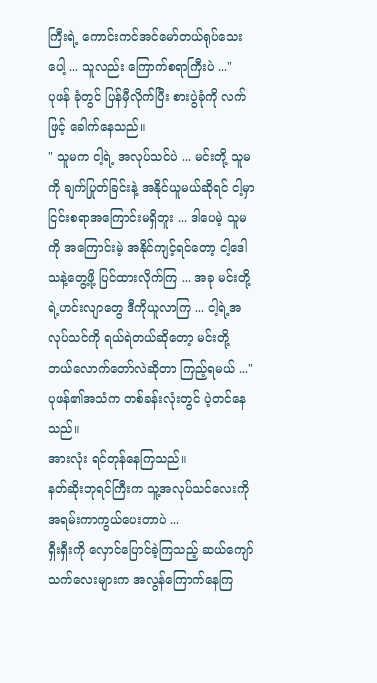ကြီးရဲ့ ကောင်းကင်အင်မော်တယ်ရုပ်သေးပေါ့ ... သူလည်း ကြောက်စရာကြီးပဲ ..."
ပုဖန် ခုံတွင် ပြန်မှီလိုက်ပြီး စားပွဲခုံကို လက်ဖြင့် ခေါက်နေသည်။
" သူမက ငါ့ရဲ့ အလုပ်သင်ပဲ ... မင်းတို့ သူမကို ချက်ပြုတ်ခြင်းနဲ့ အနိုင်ယူမယ်ဆိုရင် ငါ့မှာငြင်းစရာအကြောင်းမရှိဘူး ... ဒါပေမဲ့ သူမကို အကြောင်းမဲ့ အနိုင်ကျင့်ရင်တော့ ငါ့ဒေါသနဲ့တွေ့ဖို့ ပြင်ထားလိုက်ကြ ... အခု မင်းတို့ရဲ့ဟင်းလျာတွေ ဒီကိုယူလာကြ ... ငါ့ရဲ့အလုပ်သင်ကို ရယ်ရဲတယ်ဆိုတော့ မင်းတို့ ဘယ်လောက်တော်လဲဆိုတာ ကြည့်ရမယ် ..."
ပုဖန်၏အသံက တစ်ခန်းလုံးတွင် ပဲ့တင်နေသည်။
အားလုံး ရင်တုန်နေကြသည်။
နတ်ဆိုးဘုရင်ကြီးက သူ့အလုပ်သင်လေးကို အရမ်းကာကွယ်ပေးတာပဲ ...
ရှီးရှီးကို လှောင်ပြောင်ခဲ့ကြသည့် ဆယ်ကျော်သက်လေးများက အလွန်ကြောက်နေကြ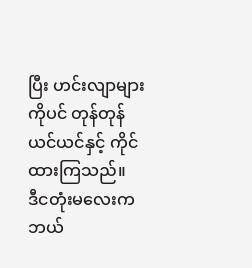ပြီး ဟင်းလျာများကိုပင် တုန်တုန်ယင်ယင်နှင့် ကိုင်ထားကြသည်။
ဒီငတုံးမလေးက ဘယ်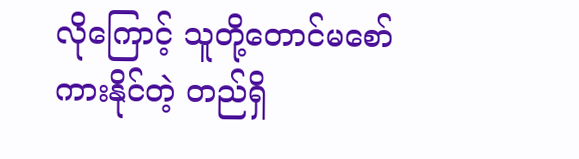လိုကြောင့် သူတို့တောင်မစော်ကားနိုင်တဲ့ တည်ရှိ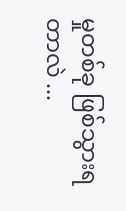မှုတစ်ခု ဖြစ်သွားရတာလဲ ...